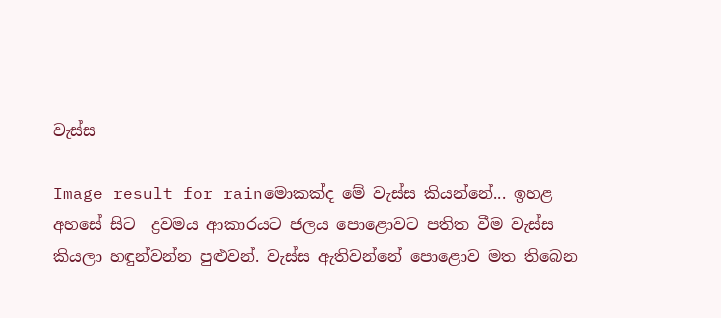වැස්ස

Image result for rainමොකක්ද මේ වැස්ස කියන්නේ... ඉහළ අහසේ සිට  ද්‍රවමය ආකාරයට ජලය පොළොවට පතිත වීම වැස්ස කියලා හඳුන්වන්න පුළුවන්. වැස්ස ඇතිවන්නේ පොළොව මත තිබෙන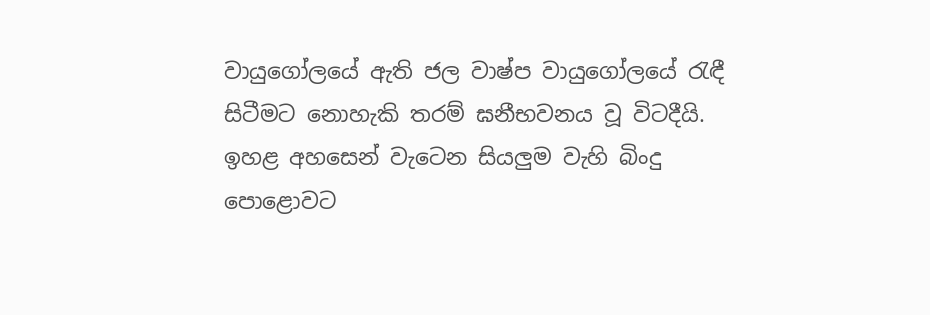වායුගෝලයේ ඇති ජල වාෂ්ප වායුගෝලයේ රැඳී සිටීමට නොහැකි තරම් ඝනීභවනය වූ විටදීයි. ඉහළ අහසෙන් වැටෙන සියලුම වැහි බිංදු පොළොවට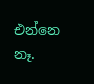එන්නෙ නෑ.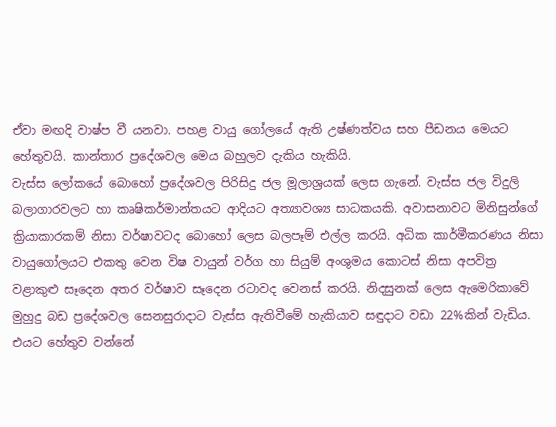ඒවා මඟදි වාෂ්ප වී යනවා. පහළ වායු ගෝලයේ ඇති උෂ්ණත්වය සහ පීඩනය මෙයට හේතුවයි. කාන්තාර ප්‍රදේශවල මෙය බහුලව දැකිය හැකියි.
වැස්ස ලෝකයේ බොහෝ ප්‍රදේශවල පිරිසිදු ජල මූලාශ්‍රයක් ලෙස ගැනේ. වැස්ස ජල විදුලි බලාගාරවලට හා කෘෂිකර්මාන්තයට ආදියට අත්‍යාවශ්‍ය සාධකයකි. අවාසනාවට මිනිසුන්ගේ ක්‍රියාකාරකම් නිසා වර්ෂාවටද බොහෝ ලෙස බලපෑම් එල්ල කරයි. අධික කාර්මීකරණය නිසා වායුගෝලයට එකතු වෙන විෂ වායුන් වර්ග හා සියුම් අංශුමය කොටස් නිසා අපවිත්‍ර වළාකුළු සෑදෙන අතර වර්ෂාව සෑදෙන රටාවද වෙනස් කරයි. නිදසුනක් ලෙස ඇමෙරිකාවේ මුහුදු බඩ ප්‍රදේශවල සෙනසුරාදාට වැස්ස ඇතිවීමේ හැකියාව සඳුදාට වඩා 22%කින් වැඩිය. එයට හේතුව වන්නේ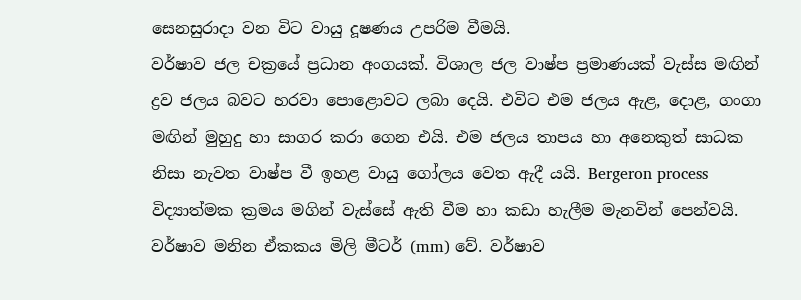සෙනසුරාදා වන විට වායු දූෂණය උපරිම වීමයි.
වර්ෂාව ජල චක්‍රයේ ප්‍රධාන අංගයක්. විශාල ජල වාෂ්ප ප්‍රමාණයක් වැස්ස මඟින් ද්‍රව ජලය බවට හරවා පොළොවට ලබා දෙයි. එවිට එම ජලය ඇළ, දොළ, ගංගා මඟින් මුහුදු හා සාගර කරා ගෙන එයි. එම ජලය තාපය හා අනෙකුත් සාධක නිසා නැවත වාෂ්ප වී ඉහළ වායු ගෝලය වෙත ඇදී යයි. Bergeron process විද්‍යාත්මක ක්‍රමය මගින් වැස්සේ ඇති වීම හා කඩා හැලීම මැනවින් පෙන්වයි.
වර්ෂාව මනින ඒකකය මිලි මීටර් (mm) වේ. වර්ෂාව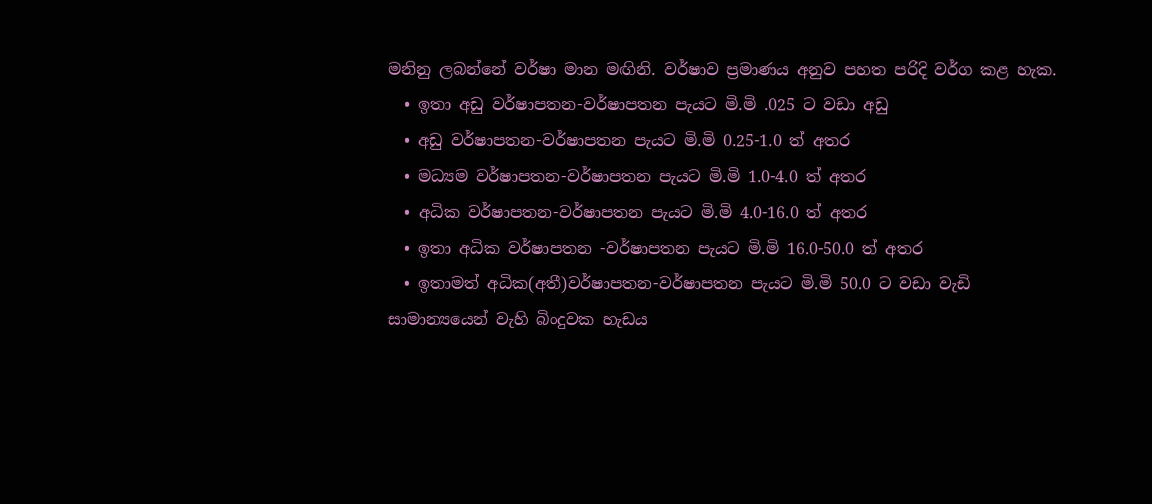මනිනු ලබන්නේ වර්ෂා මාන මඟිනි. වර්ෂාව ප්‍රමාණය අනුව පහත පරිදි වර්ග කළ හැක.
  • ඉතා අඩු වර්ෂාපතන-වර්ෂාපතන පැයට මි.මි .025 ට වඩා අඩු
  • අඩු වර්ෂාපතන-වර්ෂාපතන පැයට මි.මි 0.25-1.0 ත් අතර
  • මධ්‍යම වර්ෂාපතන-වර්ෂාපතන පැයට මි.මි 1.0-4.0 ත් අතර
  • අධික වර්ෂාපතන-වර්ෂාපතන පැයට මි.මි 4.0-16.0 ත් අතර
  • ඉතා අධික වර්ෂාපතන -වර්ෂාපතන පැයට මි.මි 16.0-50.0 ත් අතර
  • ඉතාමත් අධික(අතී)වර්ෂාපතන-වර්ෂාපතන පැයට මි.මි 50.0 ට වඩා වැඩි
සාමාන්‍යයෙන් වැහි බිංදුවක හැඩය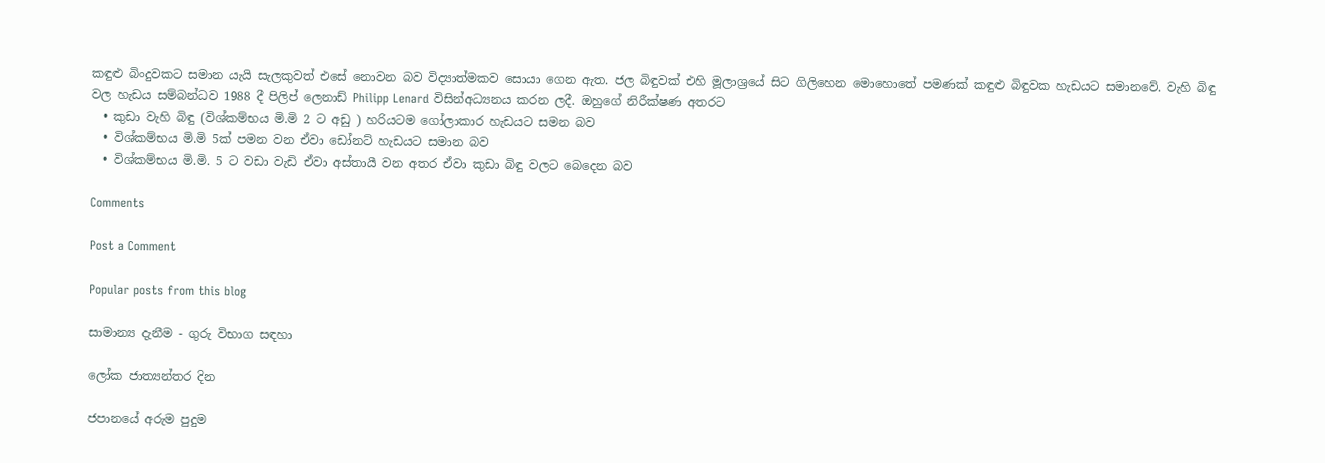කඳුළු බිංදුවකට සමාන යැයි සැලකුවත් එසේ නොවන බව විද්‍යාත්මකව සොයා ගෙන ඇත. ජල බිඳුවක් එහි මූලාශ්‍රයේ සිට ගිලිහෙන මොහොතේ පමණක් කඳුළු බිඳුවක හැඩයට සමානවේ. වැහි බිඳු වල හැඩය සම්බන්ධව 1988 දී පිලිප් ලෙනාඩ් Philipp Lenard විසින්අධ්‍යනය කරන ලදී. ඔහුගේ නිරීක්ෂණ අතරට
  • කුඩා වැහි බිඳු (විශ්කම්භය මි.මි 2 ට අඩු ) හරියටම ගෝලාකාර හැඩයට සමන බව
  • විශ්කම්භය මි.මි 5ක් පමන වන ඒවා ඩෝනට් හැඩයට සමාන බව
  • විශ්කම්භය මි.මි. 5 ට වඩා වැඩි ඒවා අස්තායී වන අතර ඒවා කුඩා බිඳු වලට බෙදෙන බව

Comments

Post a Comment

Popular posts from this blog

සාමාන්‍ය දැනීම - ගුරු විභාග සඳහා

ලෝක ජාත්‍යන්තර දින

ජපානයේ අරුම පුදුම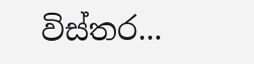විස්තර...